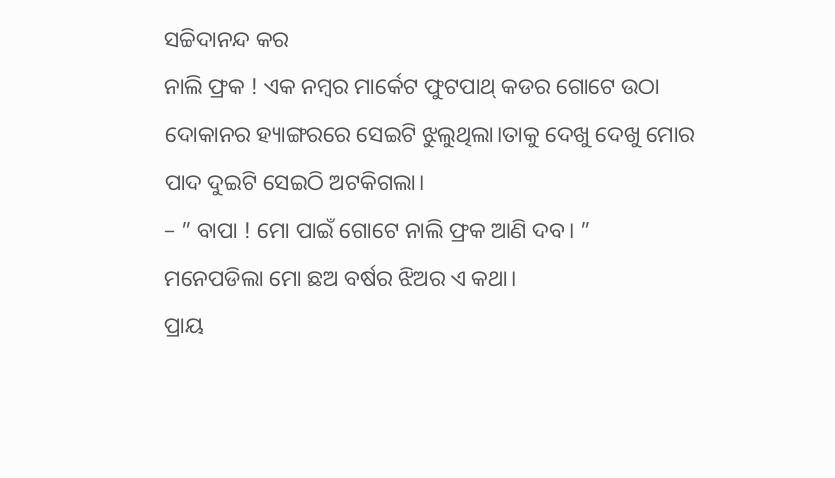ସଚ୍ଚିଦାନନ୍ଦ କର
ନାଲି ଫ୍ରକ ! ଏକ ନମ୍ବର ମାର୍କେଟ ଫୁଟପାଥ୍ କଡର ଗୋଟେ ଉଠା ଦୋକାନର ହ୍ୟାଙ୍ଗରରେ ସେଇଟି ଝୁଲୁଥିଲା।ତାକୁ ଦେଖୁ ଦେଖୁ ମୋର ପାଦ ଦୁଇଟି ସେଇଠି ଅଟକିଗଲା।
– ” ବାପା ! ମୋ ପାଇଁ ଗୋଟେ ନାଲି ଫ୍ରକ ଆଣି ଦବ। ”
ମନେପଡିଲା ମୋ ଛଅ ବର୍ଷର ଝିଅର ଏ କଥା।
ପ୍ରାୟ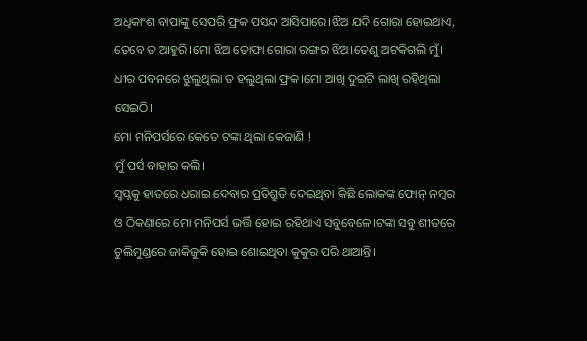ଅଧିକାଂଶ ବାପାଙ୍କୁ ସେପରି ଫ୍ରକ ପସନ୍ଦ ଆସିପାରେ।ଝିଅ ଯଦି ଗୋରା ହୋଇଥାଏ, ତେବେ ତ ଆହୁରି।ମୋ ଝିଅ ତୋଫା ଗୋରା ରଙ୍ଗର ଝିଅ।ତେଣୁ ଅଟକିଗଲି ମୁଁ।
ଧୀର ପବନରେ ଝୁଲୁଥିଲା ତ ହଲୁଥିଲା ଫ୍ରକ।ମୋ ଆଖି ଦୁଇଟି ଲାଖି ରହିଥିଲା ସେଇଠି।
ମୋ ମନିପର୍ସରେ କେତେ ଟଙ୍କା ଥିଲା କେଜାଣି !
ମୁଁ ପର୍ସ ବାହାର କଲି।
ସ୍ବପ୍ନକୁ ହାତରେ ଧରାଇ ଦେବାର ପ୍ରତିଶ୍ରୁତି ଦେଇଥିବା କିଛି ଲୋକଙ୍କ ଫୋନ୍ ନମ୍ବର ଓ ଠିକଣାରେ ମୋ ମନିପର୍ସ ଭର୍ତ୍ତି ହୋଇ ରହିଥାଏ ସବୁବେଳେ।ଟଙ୍କା ସବୁ ଶୀତରେ ଚୁଲିମୁଣ୍ଡରେ ଜାକିଜୁକି ହୋଇ ଶୋଇଥିବା କୁକୁର ପରି ଥାଆନ୍ତି।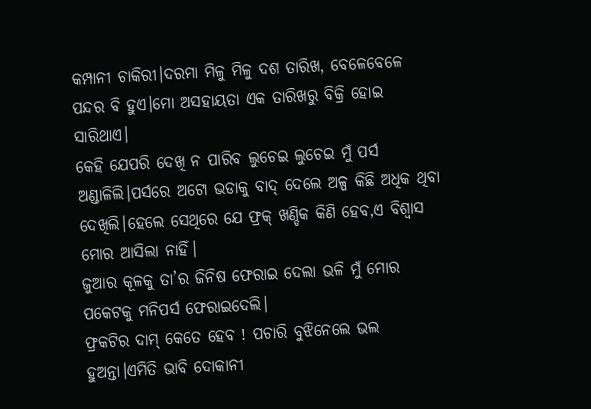କମ୍ପାନୀ ଚାକିରୀ।ଦରମା ମିଳୁ ମିଳୁ ଦଶ ତାରିଖ, ବେଳେବେଳେ ପନ୍ଦର ବି ହୁଏ।ମୋ ଅସହାୟତା ଏକ ତାରିଖରୁ ବିକ୍ରି ହୋଇ ସାରିଥାଏ।
କେହି ଯେପରି ଦେଖି ନ ପାରିବ ଲୁଚେଇ ଲୁଚେଇ ମୁଁ ପର୍ସ ଅଣ୍ଡାଳିଲି।ପର୍ସରେ ଅଟୋ ଭଡାକୁ ବାଦ୍ ଦେଲେ ଅଳ୍ପ କିଛି ଅଧିକ ଥିବା ଦେଖିଲି।ହେଲେ ସେଥିରେ ଯେ ଫ୍ରକ୍ ଖଣ୍ଡିକ କିଣି ହେବ,ଏ ବିଶ୍ୱାସ ମୋର ଆସିଲା ନାହିଁ।
ଜୁଆର କୂଳକୁ ତା’ର ଜିନିଷ ଫେରାଇ ଦେଲା ଭଳି ମୁଁ ମୋର ପକେଟକୁ ମନିପର୍ସ ଫେରାଇଦେଲି।
ଫ୍ରକଟିର ଦାମ୍ କେତେ ହେବ ! ପଚାରି ବୁଝିନେଲେ ଭଲ ହୁଅନ୍ତା।ଏମିତି ଭାବି ଦୋକାନୀ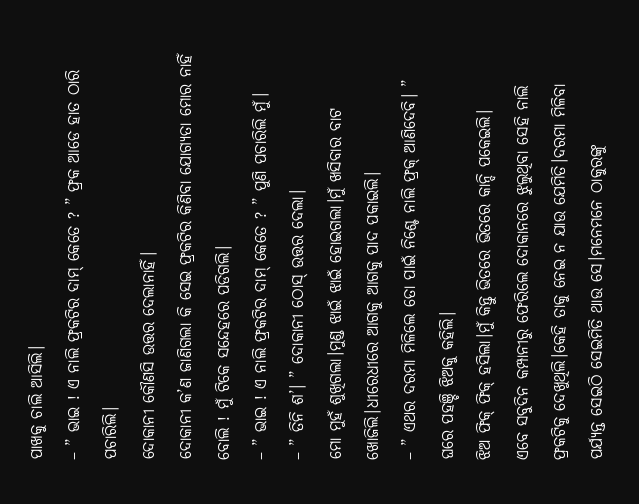ପାଖକୁ ଚାଲି ଆସିଲି।
– ” ଭାଇ ! ଏ ନାଲି ଫ୍ରକଟିର ଦାମ୍ କେତେ ? ” ଫ୍ରକ ଆଡେ ହାତ ଠାରି ପଚାରିଲି।
ଦୋକାନୀ କୌଣସି ଉତ୍ତର ଦେଲାନାହିଁ।
ଦୋକାନୀ କ’ଣ ଜାଣିଗଲା କି ସେଇ ଫ୍ରକଟିର କିଣିବା ଯୋଗ୍ୟତା ମୋର ନାହିଁ ବୋଲି ! ମୁଁ ଟିକେ ସନ୍ଦେହରେ ପଡିଗଲି।
– ” ଭାଇ ! ଏ ନାଲି ଫ୍ରକଟିର ଦାମ୍ କେତେ ? ” ପୁଣି ପଚାରିଲି ମୁଁ।
– ” ତିନି ଶ’। ” ଦୋକାନୀ ଠୋସ୍ ଉତ୍ତର ଦେଲା।
ମୋ ମୁହଁ ଶୁଖିଗଲା।ମୁଣ୍ଡ ଝାଇଁ ଝାଇଁ ହୋଇଗଲା।ମୁଁ ଖସିବାର ବାଟ ଖୋଜିଲି।ଧୀରେଧୀରେ ଆଗକୁ ଆଗକୁ ପାଦ ପକାଇଲି।
– ” ଏଥର ଦରମା ମିଳିଲେ ତୋ ପାଇଁ ନିଶ୍ଚେ ନାଲି ଫ୍ରକ୍ ଆଣିଦେବି। ” ଘରେ ପହଞ୍ଚି ଝିଅକୁ କହିଲି।
ଝିଅ ଫିକ୍ ଫିକ୍ ହସିଲା।ମୁଁ କିନ୍ତୁ ଭିତରେ ଭିତରେ କାନ୍ଦି ପକେଇଲି।
ଏବେ ସବୁଦିନ କମ୍ପାନୀରୁ ଫେରିଲେ ଦୋକାନରେ ଝୁଲୁଥିବା ସେହି ନାଲି ଫ୍ରକଟିକୁ ଦେଖୁଥିଲି।କେହି ତାକୁ ନେଇ ନ ଯାଉ ଯେମିତି।ଦରମା ମିଳିବା ପର୍ଯ୍ୟନ୍ତ ସେଇଠି ସେଇମିତି ଥାଉ ସେ।ମନେମନେ ଠାକୁରଙ୍କୁ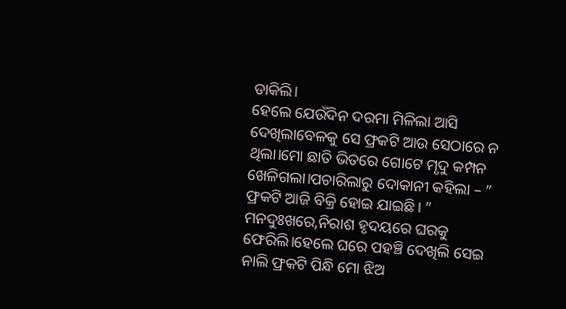ଡାକିଲି।
ହେଲେ ଯେଉଁଦିନ ଦରମା ମିଳିଲା ଆସି ଦେଖିଲାବେଳକୁ ସେ ଫ୍ରକଟି ଆଉ ସେଠାରେ ନ ଥିଲା।ମୋ ଛାତି ଭିତରେ ଗୋଟେ ମୃଦୁ କମ୍ପନ ଖେଳିଗଲା।ପଚାରିଲାରୁ ଦୋକାନୀ କହିଲା – ” ଫ୍ରକଟି ଆଜି ବିକ୍ରି ହୋଇ ଯାଇଛି। ”
ମନଦୁଃଖରେ,ନିରାଶ ହୃଦୟରେ ଘରକୁ ଫେରିଲି।ହେଲେ ଘରେ ପହଞ୍ଚି ଦେଖିଲି ସେଇ ନାଲି ଫ୍ରକଟି ପିନ୍ଧି ମୋ ଝିଅ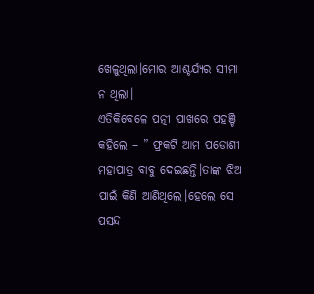ଖେଳୁଥିଲା।ମୋର ଆଶ୍ଚର୍ଯ୍ୟର ସୀମା ନ ଥିଲା।
ଏତିକିବେଳେ ପତ୍ନୀ ପାଖରେ ପହଞ୍ଚି କହିଲେ – ” ଫ୍ରକଟି ଆମ ପଡୋଶୀ ମହାପାତ୍ର ବାବୁ ଦେଇଛନ୍ତି।ତାଙ୍କ ଝିଅ ପାଇଁ କିଣି ଆଣିଥିଲେ।ହେଲେ ସେ ପସନ୍ଦ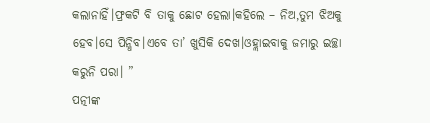କଲାନାହିଁ।ଫ୍ରକଟି ବି ତାକୁ ଛୋଟ ହେଲା।କହିଲେ – ନିଅ,ତୁମ ଝିଅକୁ ହେବ।ସେ ପିନ୍ଧିବ।ଏବେ ତା’ ଖୁସିକି ଦେଖ।ଓହ୍ଲାଇବାକୁ ଜମାରୁ ଇଚ୍ଛା କରୁନି ପରା। ”
ପତ୍ନୀଙ୍କ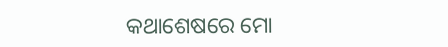କଥାଶେଷରେ ମୋ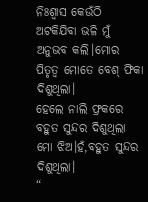ନିଃଶ୍ବାସ କେଉଁଠି ଅଟକିଯିବା ଭଳି ମୁଁ ଅନୁଭବ କଲି।ମୋର ପିତୃତ୍ବ ମୋତେ ବେଶ୍ ଫିକା ଦିଶୁଥିଲା।
ହେଲେ ନାଲି ଫ୍ରକରେ ବହୁତ ସୁନ୍ଦର ଦିଶୁଥିଲା ମୋ ଝିଅ।ହଁ,ବହୁତ ସୁନ୍ଦର ଦିଶୁଥିଲା।
“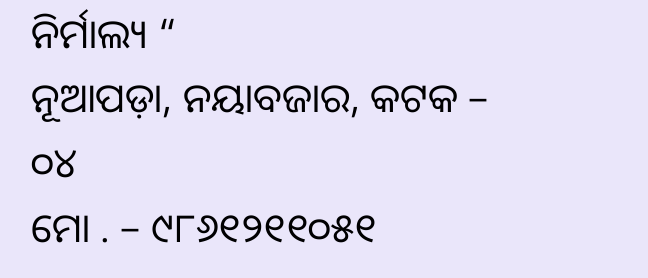ନିର୍ମାଲ୍ୟ “
ନୂଆପଡ଼ା, ନୟାବଜାର, କଟକ – ୦୪
ମୋ . – ୯୮୬୧୨୧୧୦୫୧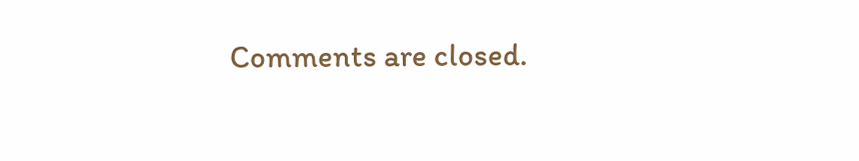Comments are closed.